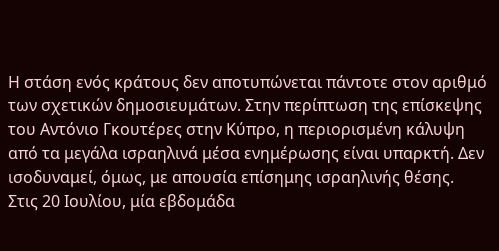Η στάση ενός κράτους δεν αποτυπώνεται πάντοτε στον αριθμό των σχετικών δημοσιευμάτων. Στην περίπτωση της επίσκεψης του Αντόνιο Γκουτέρες στην Κύπρο, η περιορισμένη κάλυψη από τα μεγάλα ισραηλινά μέσα ενημέρωσης είναι υπαρκτή. Δεν ισοδυναμεί, όμως, με απουσία επίσημης ισραηλινής θέσης.
Στις 20 Ιουλίου, μία εβδομάδα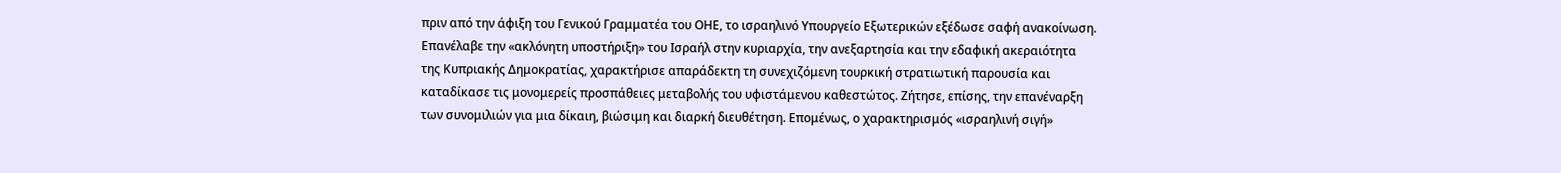πριν από την άφιξη του Γενικού Γραμματέα του ΟΗΕ, το ισραηλινό Υπουργείο Εξωτερικών εξέδωσε σαφή ανακοίνωση. Επανέλαβε την «ακλόνητη υποστήριξη» του Ισραήλ στην κυριαρχία, την ανεξαρτησία και την εδαφική ακεραιότητα της Κυπριακής Δημοκρατίας, χαρακτήρισε απαράδεκτη τη συνεχιζόμενη τουρκική στρατιωτική παρουσία και καταδίκασε τις μονομερείς προσπάθειες μεταβολής του υφιστάμενου καθεστώτος. Ζήτησε, επίσης, την επανέναρξη των συνομιλιών για μια δίκαιη, βιώσιμη και διαρκή διευθέτηση. Επομένως, ο χαρακτηρισμός «ισραηλινή σιγή»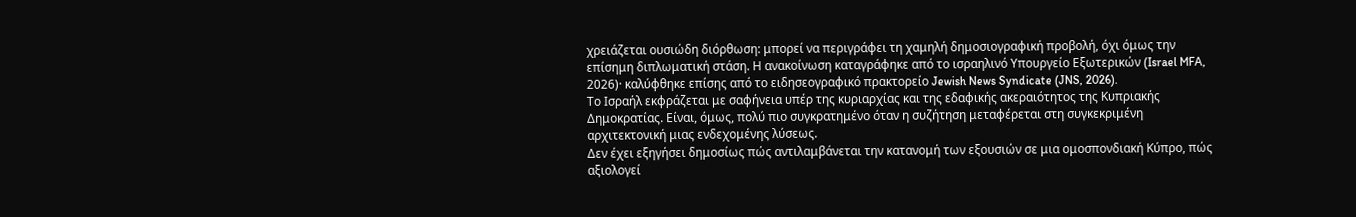χρειάζεται ουσιώδη διόρθωση: μπορεί να περιγράφει τη χαμηλή δημοσιογραφική προβολή, όχι όμως την επίσημη διπλωματική στάση. Η ανακοίνωση καταγράφηκε από το ισραηλινό Υπουργείο Εξωτερικών (Israel MFA, 2026)· καλύφθηκε επίσης από το ειδησεογραφικό πρακτορείο Jewish News Syndicate (JNS, 2026).
Το Ισραήλ εκφράζεται με σαφήνεια υπέρ της κυριαρχίας και της εδαφικής ακεραιότητος της Κυπριακής Δημοκρατίας. Είναι, όμως, πολύ πιο συγκρατημένο όταν η συζήτηση μεταφέρεται στη συγκεκριμένη αρχιτεκτονική μιας ενδεχομένης λύσεως.
Δεν έχει εξηγήσει δημοσίως πώς αντιλαμβάνεται την κατανομή των εξουσιών σε μια ομοσπονδιακή Κύπρο, πώς αξιολογεί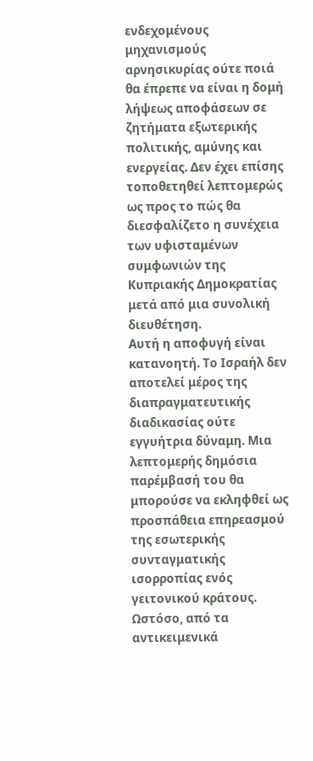ενδεχομένους μηχανισμούς αρνησικυρίας ούτε ποιά θα έπρεπε να είναι η δομή λήψεως αποφάσεων σε ζητήματα εξωτερικής πολιτικής, αμύνης και ενεργείας. Δεν έχει επίσης τοποθετηθεί λεπτομερώς ως προς το πώς θα διεσφαλίζετο η συνέχεια των υφισταμένων συμφωνιών της Κυπριακής Δημοκρατίας μετά από μια συνολική διευθέτηση.
Αυτή η αποφυγή είναι κατανοητή. Το Ισραήλ δεν αποτελεί μέρος της διαπραγματευτικής διαδικασίας ούτε εγγυήτρια δύναμη. Μια λεπτομερής δημόσια παρέμβασή του θα μπορούσε να εκληφθεί ως προσπάθεια επηρεασμού της εσωτερικής συνταγματικής ισορροπίας ενός γειτονικού κράτους.
Ωστόσο, από τα αντικειμενικά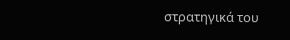στρατηγικά του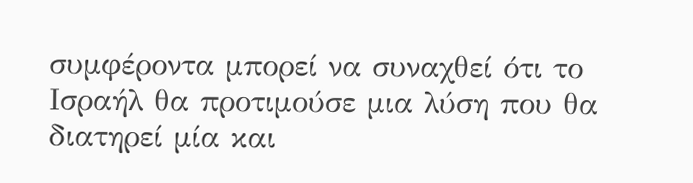συμφέροντα μπορεί να συναχθεί ότι το Ισραήλ θα προτιμούσε μια λύση που θα διατηρεί μία και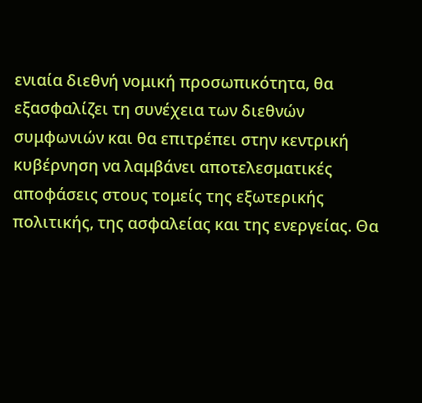ενιαία διεθνή νομική προσωπικότητα, θα εξασφαλίζει τη συνέχεια των διεθνών συμφωνιών και θα επιτρέπει στην κεντρική κυβέρνηση να λαμβάνει αποτελεσματικές αποφάσεις στους τομείς της εξωτερικής πολιτικής, της ασφαλείας και της ενεργείας. Θα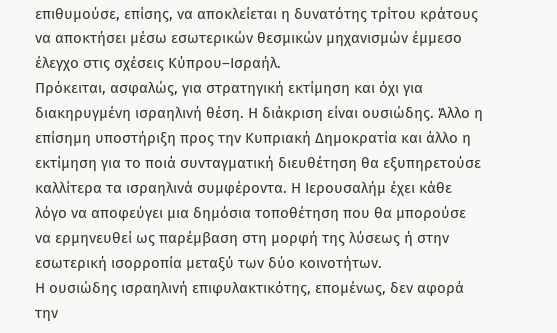επιθυμούσε, επίσης, να αποκλείεται η δυνατότης τρίτου κράτους να αποκτήσει μέσω εσωτερικών θεσμικών μηχανισμών έμμεσο έλεγχο στις σχέσεις Κύπρου–Ισραήλ.
Πρόκειται, ασφαλώς, για στρατηγική εκτίμηση και όχι για διακηρυγμένη ισραηλινή θέση. Η διάκριση είναι ουσιώδης. Άλλο η επίσημη υποστήριξη προς την Κυπριακή Δημοκρατία και άλλο η εκτίμηση για το ποιά συνταγματική διευθέτηση θα εξυπηρετούσε καλλίτερα τα ισραηλινά συμφέροντα. Η Ιερουσαλήμ έχει κάθε λόγο να αποφεύγει μια δημόσια τοποθέτηση που θα μπορούσε να ερμηνευθεί ως παρέμβαση στη μορφή της λύσεως ή στην εσωτερική ισορροπία μεταξύ των δύο κοινοτήτων.
Η ουσιώδης ισραηλινή επιφυλακτικότης, επομένως, δεν αφορά την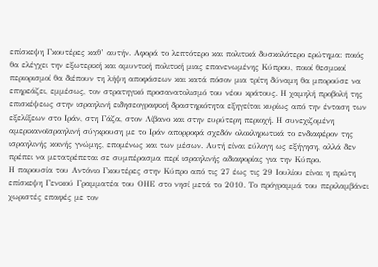επίσκεψη Γκουτέρες καθ’ αυτήν. Αφορά το λεπτότερο και πολιτικά δυσκολότερο ερώτημα: ποιός θα ελέγχει την εξωτερική και αμυντική πολιτική μιας επανενωμένης Κύπρου, ποιοί θεσμικοί περιορισμοί θα διέπουν τη λήψη αποφάσεων και κατά πόσον μια τρίτη δύναμη θα μπορούσε να επηρεάζει, εμμέσως, τον στρατηγικό προσανατολισμό του νέου κράτους. Η χαμηλή προβολή της επισκέψεως στην ισραηλινή ειδησεογραφική δραστηριότητα εξηγείται κυρίως από την ένταση των εξελίξεων στο Ιράν, στη Γάζα, στον Λίβανο και στην ευρύτερη περιοχή. Η συνεχιζομένη αμερικανοϊσραηλινή σύγκρουση με το Ιράν απορροφά σχεδόν ολοκληρωτικά το ενδιαφέρον της ισραηλινής κοινής γνώμης, επομένως και των μέσων. Αυτή είναι εύλογη ως εξήγηση, αλλά δεν πρέπει να μετατρέπεται σε συμπέρασμα περί ισραηλινής αδιαφορίας για την Κύπρο.
Η παρουσία του Αντόνιο Γκουτέρες στην Κύπρο από τις 27 έως τις 29 Ιουλίου είναι η πρώτη επίσκεψη Γενικού Γραμματέα του ΟΗΕ στο νησί μετά το 2010. Το πρόγραμμά του περιλαμβάνει χωριστές επαφές με τον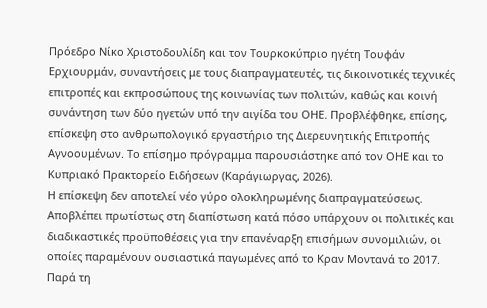Πρόεδρο Νίκο Χριστοδουλίδη και τον Τουρκοκύπριο ηγέτη Τουφάν Ερχιουρμάν, συναντήσεις με τους διαπραγματευτές, τις δικοινοτικές τεχνικές επιτροπές και εκπροσώπους της κοινωνίας των πολιτών, καθώς και κοινή συνάντηση των δύο ηγετών υπό την αιγίδα του ΟΗΕ. Προβλέφθηκε, επίσης, επίσκεψη στο ανθρωπολογικό εργαστήριο της Διερευνητικής Επιτροπής Αγνοουμένων. Το επίσημο πρόγραμμα παρουσιάστηκε από τον ΟΗΕ και το Κυπριακό Πρακτορείο Ειδήσεων (Καράγιωργας, 2026).
Η επίσκεψη δεν αποτελεί νέο γύρο ολοκληρωμένης διαπραγματεύσεως. Αποβλέπει πρωτίστως στη διαπίστωση κατά πόσο υπάρχουν οι πολιτικές και διαδικαστικές προϋποθέσεις για την επανέναρξη επισήμων συνομιλιών, οι οποίες παραμένουν ουσιαστικά παγωμένες από το Κραν Μοντανά το 2017. Παρά τη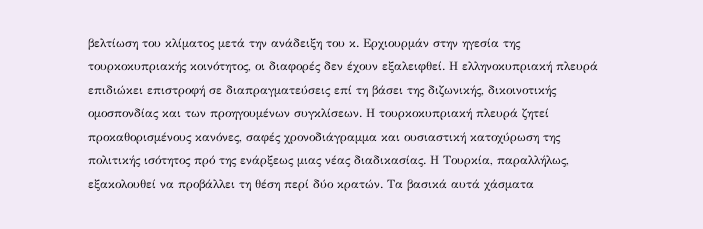βελτίωση του κλίματος μετά την ανάδειξη του κ. Ερχιουρμάν στην ηγεσία της τουρκοκυπριακής κοινότητος, οι διαφορές δεν έχουν εξαλειφθεί. Η ελληνοκυπριακή πλευρά επιδιώκει επιστροφή σε διαπραγματεύσεις επί τη βάσει της διζωνικής, δικοινοτικής ομοσπονδίας και των προηγουμένων συγκλίσεων. Η τουρκοκυπριακή πλευρά ζητεί προκαθορισμένους κανόνες, σαφές χρονοδιάγραμμα και ουσιαστική κατοχύρωση της πολιτικής ισότητος πρό της ενάρξεως μιας νέας διαδικασίας. Η Τουρκία, παραλλήλως, εξακολουθεί να προβάλλει τη θέση περί δύο κρατών. Τα βασικά αυτά χάσματα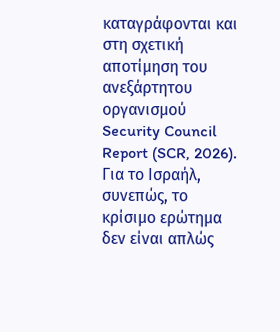καταγράφονται και στη σχετική αποτίμηση του ανεξάρτητου οργανισμού Security Council Report (SCR, 2026).
Για το Ισραήλ, συνεπώς, το κρίσιμο ερώτημα δεν είναι απλώς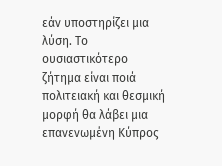εάν υποστηρίζει μια λύση. Το ουσιαστικότερο ζήτημα είναι ποιά πολιτειακή και θεσμική μορφή θα λάβει μια επανενωμένη Κύπρος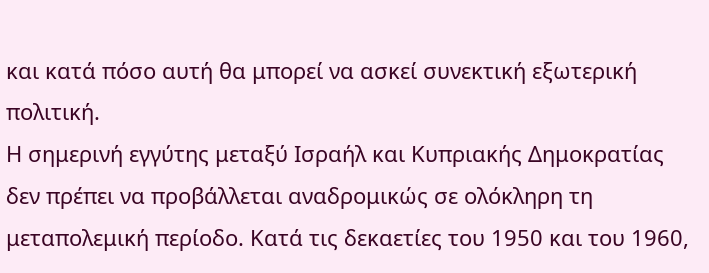και κατά πόσο αυτή θα μπορεί να ασκεί συνεκτική εξωτερική πολιτική.
Η σημερινή εγγύτης μεταξύ Ισραήλ και Κυπριακής Δημοκρατίας δεν πρέπει να προβάλλεται αναδρομικώς σε ολόκληρη τη μεταπολεμική περίοδο. Κατά τις δεκαετίες του 1950 και του 1960,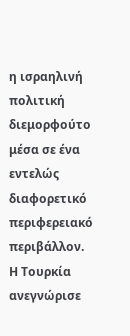η ισραηλινή πολιτική διεμορφούτο μέσα σε ένα εντελώς διαφορετικό περιφερειακό περιβάλλον.
Η Τουρκία ανεγνώρισε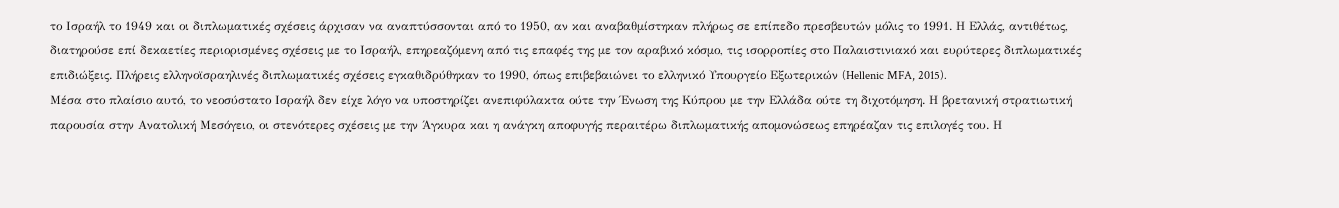το Ισραήλ το 1949 και οι διπλωματικές σχέσεις άρχισαν να αναπτύσσονται από το 1950, αν και αναβαθμίστηκαν πλήρως σε επίπεδο πρεσβευτών μόλις το 1991. Η Ελλάς, αντιθέτως, διατηρούσε επί δεκαετίες περιορισμένες σχέσεις με το Ισραήλ, επηρεαζόμενη από τις επαφές της με τον αραβικό κόσμο, τις ισορροπίες στο Παλαιστινιακό και ευρύτερες διπλωματικές επιδιώξεις. Πλήρεις ελληνοϊσραηλινές διπλωματικές σχέσεις εγκαθιδρύθηκαν το 1990, όπως επιβεβαιώνει το ελληνικό Υπουργείο Εξωτερικών (Hellenic MFA, 2015).
Μέσα στο πλαίσιο αυτό, το νεοσύστατο Ισραήλ δεν είχε λόγο να υποστηρίζει ανεπιφύλακτα ούτε την Ένωση της Κύπρου με την Ελλάδα ούτε τη διχοτόμηση. Η βρετανική στρατιωτική παρουσία στην Ανατολική Μεσόγειο, οι στενότερες σχέσεις με την Άγκυρα και η ανάγκη αποφυγής περαιτέρω διπλωματικής απομονώσεως επηρέαζαν τις επιλογές του. Η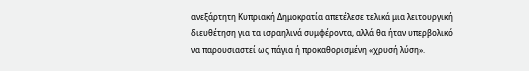ανεξάρτητη Κυπριακή Δημοκρατία απετέλεσε τελικά μια λειτουργική διευθέτηση για τα ισραηλινά συμφέροντα, αλλά θα ήταν υπερβολικό να παρουσιαστεί ως πάγια ή προκαθορισμένη «χρυσή λύση».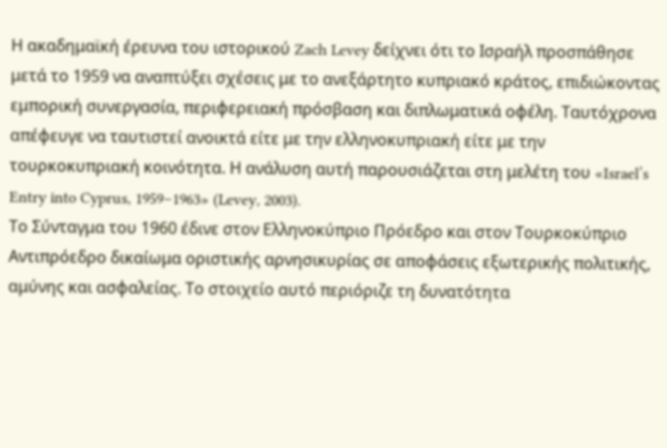Η ακαδημαϊκή έρευνα του ιστορικού Zach Levey δείχνει ότι το Ισραήλ προσπάθησε μετά το 1959 να αναπτύξει σχέσεις με το ανεξάρτητο κυπριακό κράτος, επιδιώκοντας εμπορική συνεργασία, περιφερειακή πρόσβαση και διπλωματικά οφέλη. Ταυτόχρονα απέφευγε να ταυτιστεί ανοικτά είτε με την ελληνοκυπριακή είτε με την τουρκοκυπριακή κοινότητα. Η ανάλυση αυτή παρουσιάζεται στη μελέτη του «Israel’s Entry into Cyprus, 1959–1963» (Levey, 2003).
Το Σύνταγμα του 1960 έδινε στον Ελληνοκύπριο Πρόεδρο και στον Τουρκοκύπριο Αντιπρόεδρο δικαίωμα οριστικής αρνησικυρίας σε αποφάσεις εξωτερικής πολιτικής, αμύνης και ασφαλείας. Το στοιχείο αυτό περιόριζε τη δυνατότητα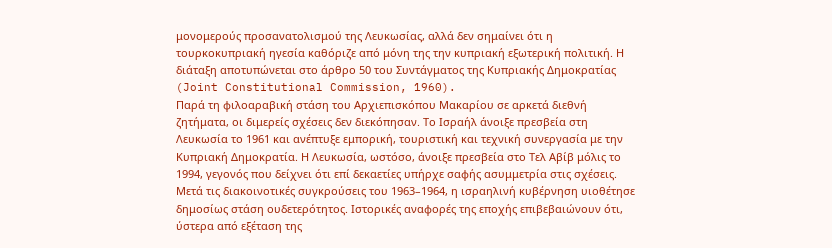μονομερούς προσανατολισμού της Λευκωσίας, αλλά δεν σημαίνει ότι η τουρκοκυπριακή ηγεσία καθόριζε από μόνη της την κυπριακή εξωτερική πολιτική. Η διάταξη αποτυπώνεται στο άρθρο 50 του Συντάγματος της Κυπριακής Δημοκρατίας (Joint Constitutional Commission, 1960).
Παρά τη φιλοαραβική στάση του Αρχιεπισκόπου Μακαρίου σε αρκετά διεθνή ζητήματα, οι διμερείς σχέσεις δεν διεκόπησαν. Το Ισραήλ άνοιξε πρεσβεία στη Λευκωσία το 1961 και ανέπτυξε εμπορική, τουριστική και τεχνική συνεργασία με την Κυπριακή Δημοκρατία. Η Λευκωσία, ωστόσο, άνοιξε πρεσβεία στο Τελ Αβίβ μόλις το 1994, γεγονός που δείχνει ότι επί δεκαετίες υπήρχε σαφής ασυμμετρία στις σχέσεις.
Μετά τις διακοινοτικές συγκρούσεις του 1963–1964, η ισραηλινή κυβέρνηση υιοθέτησε δημοσίως στάση ουδετερότητος. Ιστορικές αναφορές της εποχής επιβεβαιώνουν ότι, ύστερα από εξέταση της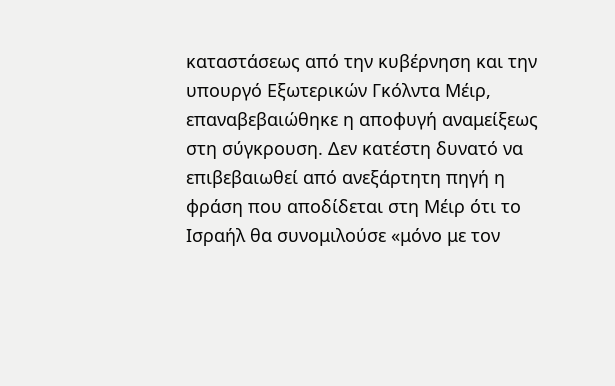καταστάσεως από την κυβέρνηση και την υπουργό Εξωτερικών Γκόλντα Μέιρ, επαναβεβαιώθηκε η αποφυγή αναμείξεως στη σύγκρουση. Δεν κατέστη δυνατό να επιβεβαιωθεί από ανεξάρτητη πηγή η φράση που αποδίδεται στη Μέιρ ότι το Ισραήλ θα συνομιλούσε «μόνο με τον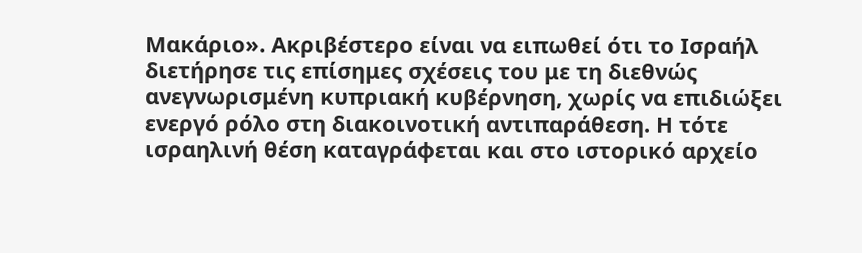Μακάριο». Ακριβέστερο είναι να ειπωθεί ότι το Ισραήλ διετήρησε τις επίσημες σχέσεις του με τη διεθνώς ανεγνωρισμένη κυπριακή κυβέρνηση, χωρίς να επιδιώξει ενεργό ρόλο στη διακοινοτική αντιπαράθεση. Η τότε ισραηλινή θέση καταγράφεται και στο ιστορικό αρχείο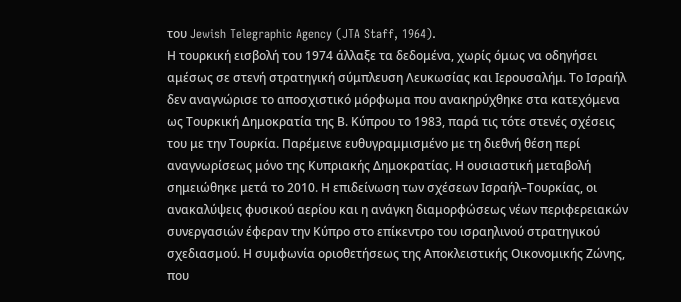του Jewish Telegraphic Agency (JTA Staff, 1964).
Η τουρκική εισβολή του 1974 άλλαξε τα δεδομένα, χωρίς όμως να οδηγήσει αμέσως σε στενή στρατηγική σύμπλευση Λευκωσίας και Ιερουσαλήμ. Το Ισραήλ δεν αναγνώρισε το αποσχιστικό μόρφωμα που ανακηρύχθηκε στα κατεχόμενα ως Τουρκική Δημοκρατία της Β. Κύπρου το 1983, παρά τις τότε στενές σχέσεις του με την Τουρκία. Παρέμεινε ευθυγραμμισμένο με τη διεθνή θέση περί αναγνωρίσεως μόνο της Κυπριακής Δημοκρατίας. Η ουσιαστική μεταβολή σημειώθηκε μετά το 2010. Η επιδείνωση των σχέσεων Ισραήλ–Τουρκίας, οι ανακαλύψεις φυσικού αερίου και η ανάγκη διαμορφώσεως νέων περιφερειακών συνεργασιών έφεραν την Κύπρο στο επίκεντρο του ισραηλινού στρατηγικού σχεδιασμού. Η συμφωνία οριοθετήσεως της Αποκλειστικής Οικονομικής Ζώνης, που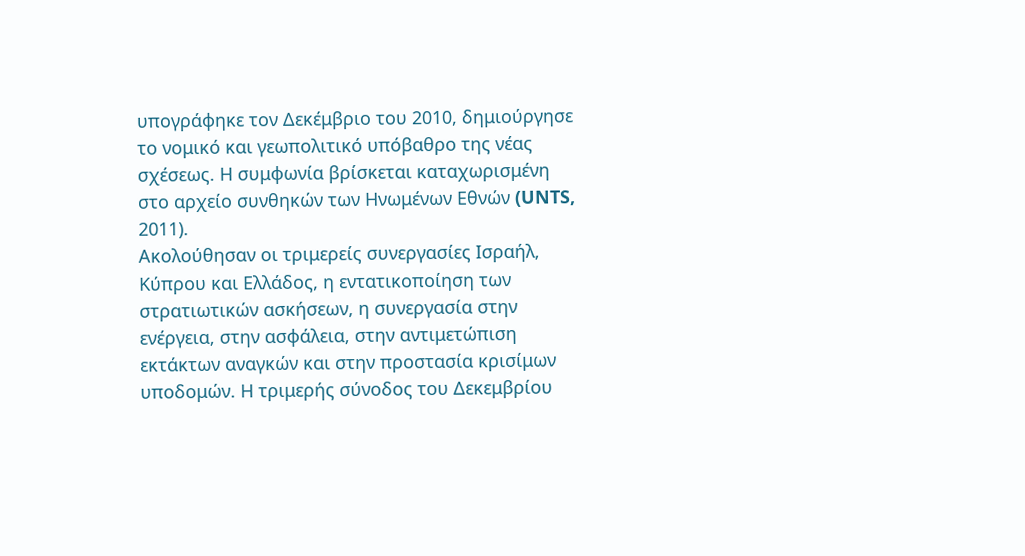υπογράφηκε τον Δεκέμβριο του 2010, δημιούργησε το νομικό και γεωπολιτικό υπόβαθρο της νέας σχέσεως. Η συμφωνία βρίσκεται καταχωρισμένη στο αρχείο συνθηκών των Ηνωμένων Εθνών (UNTS, 2011).
Ακολούθησαν οι τριμερείς συνεργασίες Ισραήλ, Κύπρου και Ελλάδος, η εντατικοποίηση των στρατιωτικών ασκήσεων, η συνεργασία στην ενέργεια, στην ασφάλεια, στην αντιμετώπιση εκτάκτων αναγκών και στην προστασία κρισίμων υποδομών. Η τριμερής σύνοδος του Δεκεμβρίου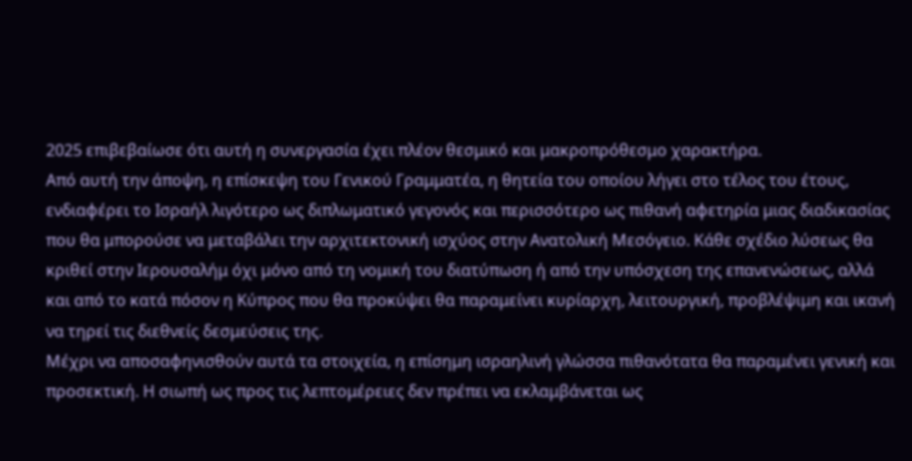2025 επιβεβαίωσε ότι αυτή η συνεργασία έχει πλέον θεσμικό και μακροπρόθεσμο χαρακτήρα.
Από αυτή την άποψη, η επίσκεψη του Γενικού Γραμματέα, η θητεία του οποίου λήγει στο τέλος του έτους, ενδιαφέρει το Ισραήλ λιγότερο ως διπλωματικό γεγονός και περισσότερο ως πιθανή αφετηρία μιας διαδικασίας που θα μπορούσε να μεταβάλει την αρχιτεκτονική ισχύος στην Ανατολική Μεσόγειο. Κάθε σχέδιο λύσεως θα κριθεί στην Ιερουσαλήμ όχι μόνο από τη νομική του διατύπωση ή από την υπόσχεση της επανενώσεως, αλλά και από το κατά πόσον η Κύπρος που θα προκύψει θα παραμείνει κυρίαρχη, λειτουργική, προβλέψιμη και ικανή να τηρεί τις διεθνείς δεσμεύσεις της.
Μέχρι να αποσαφηνισθούν αυτά τα στοιχεία, η επίσημη ισραηλινή γλώσσα πιθανότατα θα παραμένει γενική και προσεκτική. Η σιωπή ως προς τις λεπτομέρειες δεν πρέπει να εκλαμβάνεται ως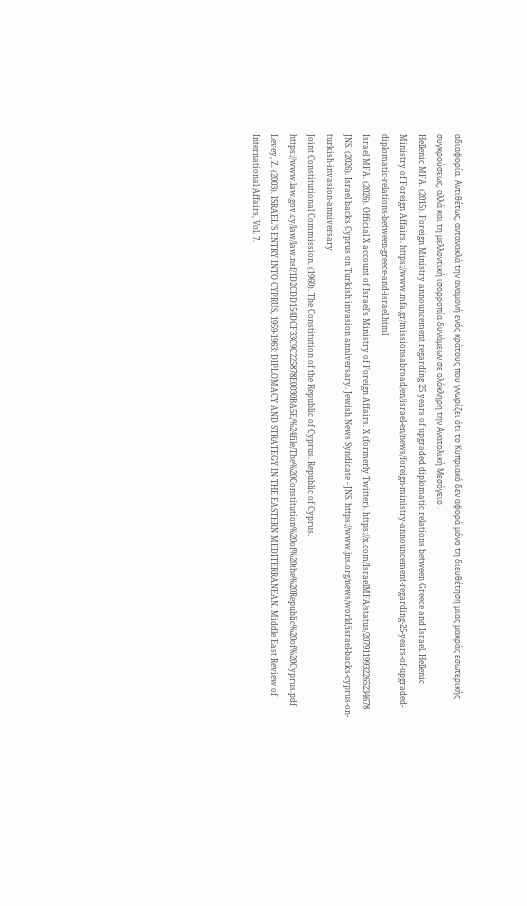αδιαφορία. Αντιθέτως, αντανακλά την αναμονή ενός κράτους που γνωρίζει ότι το Κυπριακό δεν αφορά μόνο τη διευθέτηση μιας μακράς εσωτερικής συγκρούσεως, αλλά και τη μελλοντική ισορροπία δυνάμεων σε ολόκληρη την Ανατολική Μεσόγειο .
Hellenic MFA. (2015). Foreign Ministry announcement regarding 25 years of upgraded diplomatic relations between Greece and Israel. Hellenic Ministry of Foreign Affairs. https://www.mfa.gr/missionsabroad/en/israel-en/news/foreign-ministry-announcement-regarding-25-years-of-upgraded-diplomatic-relations-between-greece-and-israel.html
Israel MFA. (2026). Official X account of Israel’s Ministry of Foreign Affairs. X (formerly Twitter). https://x.com/IsraelMFA/status/2079119932265234678
JNS. (2026). Israel backs Cyprus on Turkish invasion anniversary. Jewish News Syndicate - JNS. https://www.jns.org/news/world/israel-backs-cyprus-on-turkish-invasion-anniversary
Joint Constitutional Commission. (1960). The Constitution of the Republic of Cyprus. Republic of Cyprus. https://www.law.gov.cy/law/law.nsf/1D2CDD154DCF33C9C225878E0030BA5E/%24file/The%20Constitution%20of%20the%20Republic%20of%20Cyprus.pdf
Levey, Z. (2003). ISRAEL’S ENTRY INTO CYPRUS, 1959-1963: DIPLOMACY AND STRATEGY IN THE EASTERN MEDITERRANEAN. Middle East Review of International Affairs, Vol. 7.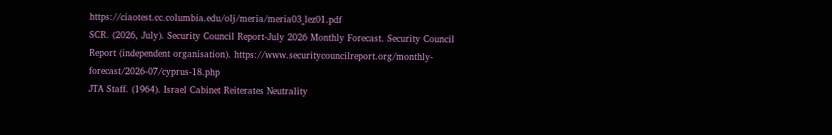https://ciaotest.cc.columbia.edu/olj/meria/meria03_lez01.pdf
SCR. (2026, July). Security Council Report-July 2026 Monthly Forecast. Security Council Report (independent organisation). https://www.securitycouncilreport.org/monthly-forecast/2026-07/cyprus-18.php
JTA Staff. (1964). Israel Cabinet Reiterates Neutrality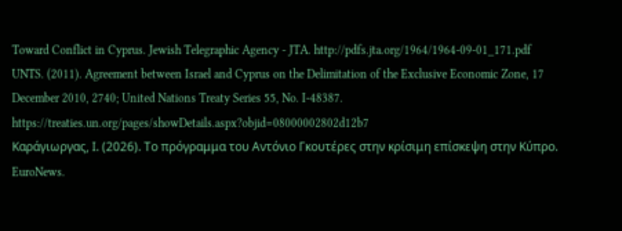Toward Conflict in Cyprus. Jewish Telegraphic Agency - JTA. http://pdfs.jta.org/1964/1964-09-01_171.pdf
UNTS. (2011). Agreement between Israel and Cyprus on the Delimitation of the Exclusive Economic Zone, 17 December 2010, 2740; United Nations Treaty Series 55, No. I-48387. https://treaties.un.org/pages/showDetails.aspx?objid=08000002802d12b7
Καράγιωργας, Ι. (2026). Το πρόγραμμα του Αντόνιο Γκουτέρες στην κρίσιμη επίσκεψη στην Κύπρο. EuroNews.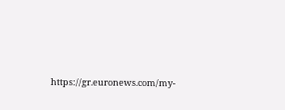https://gr.euronews.com/my-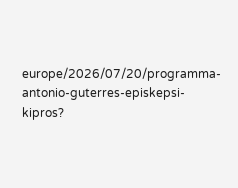europe/2026/07/20/programma-antonio-guterres-episkepsi-kipros?